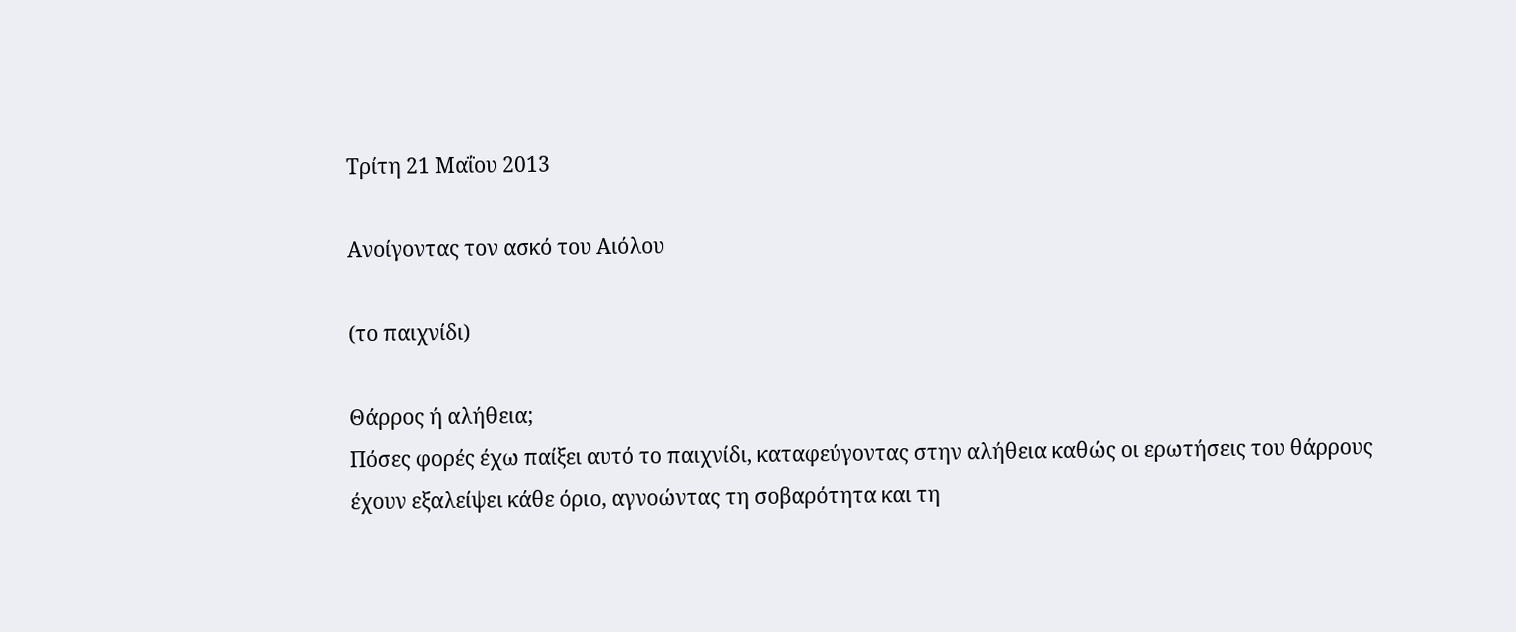Τρίτη 21 Μαΐου 2013

Ανοίγοντας τον ασκό του Αιόλου

(το παιχνίδι)

Θάρρος ή αλήθεια;
Πόσες φορές έχω παίξει αυτό το παιχνίδι, καταφεύγοντας στην αλήθεια καθώς οι ερωτήσεις του θάρρους έχουν εξαλείψει κάθε όριο, αγνοώντας τη σοβαρότητα και τη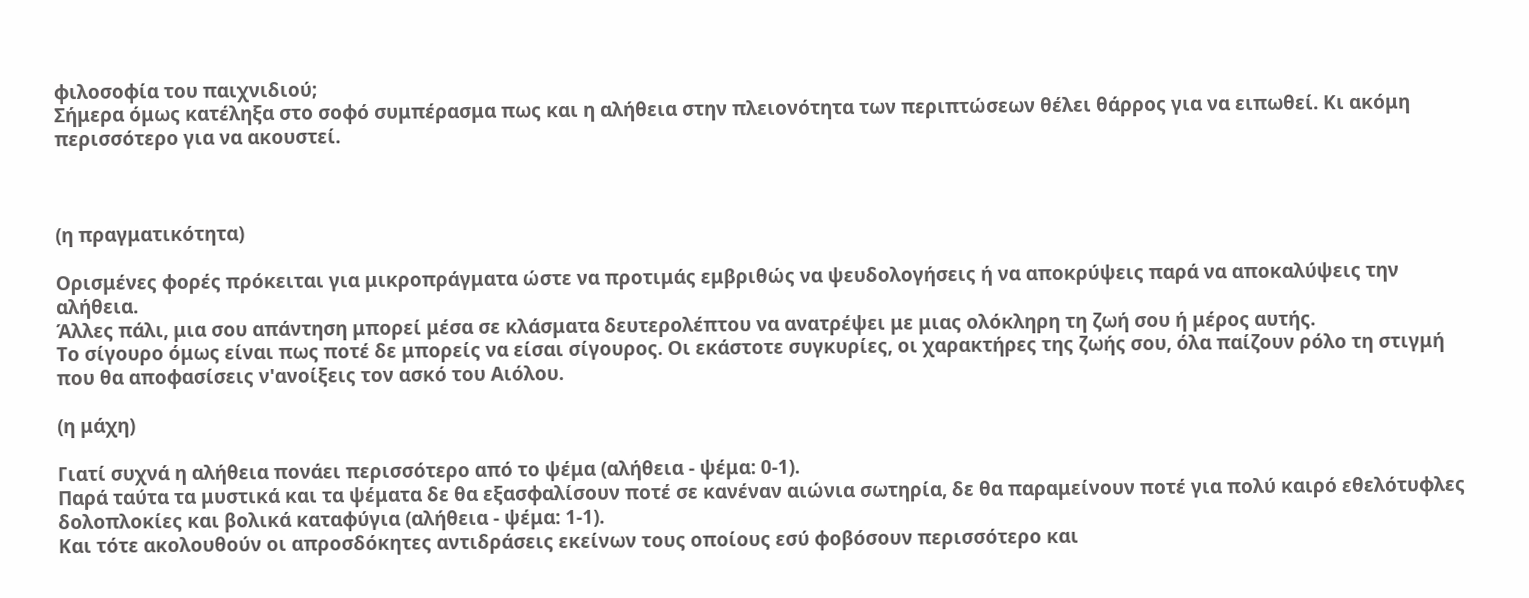φιλοσοφία του παιχνιδιού;
Σήμερα όμως κατέληξα στο σοφό συμπέρασμα πως και η αλήθεια στην πλειονότητα των περιπτώσεων θέλει θάρρος για να ειπωθεί. Κι ακόμη περισσότερο για να ακουστεί.



(η πραγματικότητα)

Ορισμένες φορές πρόκειται για μικροπράγματα ώστε να προτιμάς εμβριθώς να ψευδολογήσεις ή να αποκρύψεις παρά να αποκαλύψεις την αλήθεια.
Άλλες πάλι, μια σου απάντηση μπορεί μέσα σε κλάσματα δευτερολέπτου να ανατρέψει με μιας ολόκληρη τη ζωή σου ή μέρος αυτής.
Το σίγουρο όμως είναι πως ποτέ δε μπορείς να είσαι σίγουρος. Οι εκάστοτε συγκυρίες, οι χαρακτήρες της ζωής σου, όλα παίζουν ρόλο τη στιγμή που θα αποφασίσεις ν'ανοίξεις τον ασκό του Αιόλου.

(η μάχη)

Γιατί συχνά η αλήθεια πονάει περισσότερο από το ψέμα (αλήθεια - ψέμα: 0-1).
Παρά ταύτα τα μυστικά και τα ψέματα δε θα εξασφαλίσουν ποτέ σε κανέναν αιώνια σωτηρία, δε θα παραμείνουν ποτέ για πολύ καιρό εθελότυφλες δολοπλοκίες και βολικά καταφύγια (αλήθεια - ψέμα: 1-1).
Και τότε ακολουθούν οι απροσδόκητες αντιδράσεις εκείνων τους οποίους εσύ φοβόσουν περισσότερο και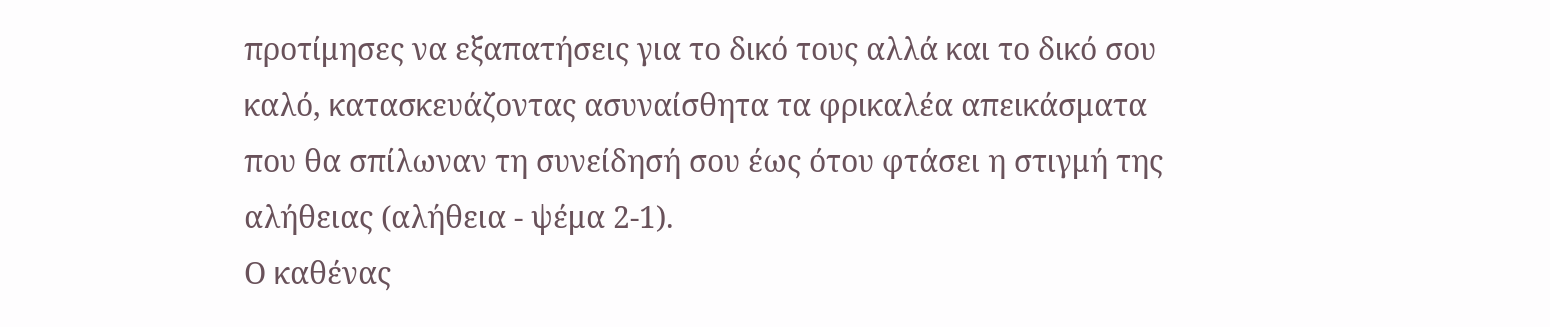προτίμησες να εξαπατήσεις για το δικό τους αλλά και το δικό σου καλό, κατασκευάζοντας ασυναίσθητα τα φρικαλέα απεικάσματα που θα σπίλωναν τη συνείδησή σου έως ότου φτάσει η στιγμή της αλήθειας (αλήθεια - ψέμα 2-1).
Ο καθένας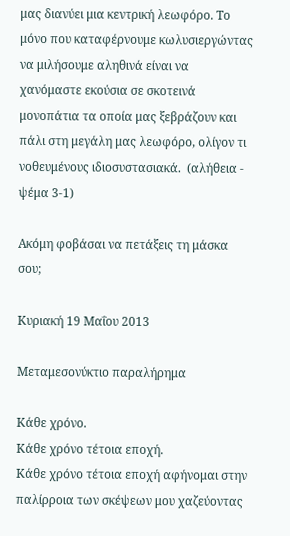μας διανύει μια κεντρική λεωφόρο. Το μόνο που καταφέρνουμε κωλυσιεργώντας να μιλήσουμε αληθινά είναι να χανόμαστε εκούσια σε σκοτεινά μονοπάτια τα οποία μας ξεβράζουν και πάλι στη μεγάλη μας λεωφόρο, ολίγον τι νοθευμένους ιδιοσυστασιακά.  (αλήθεια - ψέμα 3-1)

Ακόμη φοβάσαι να πετάξεις τη μάσκα σου;

Κυριακή 19 Μαΐου 2013

Μεταμεσονύκτιο παραλήρημα

Κάθε χρόνο.
Κάθε χρόνο τέτοια εποχή.
Κάθε χρόνο τέτοια εποχή αφήνομαι στην παλίρροια των σκέψεων μου χαζεύοντας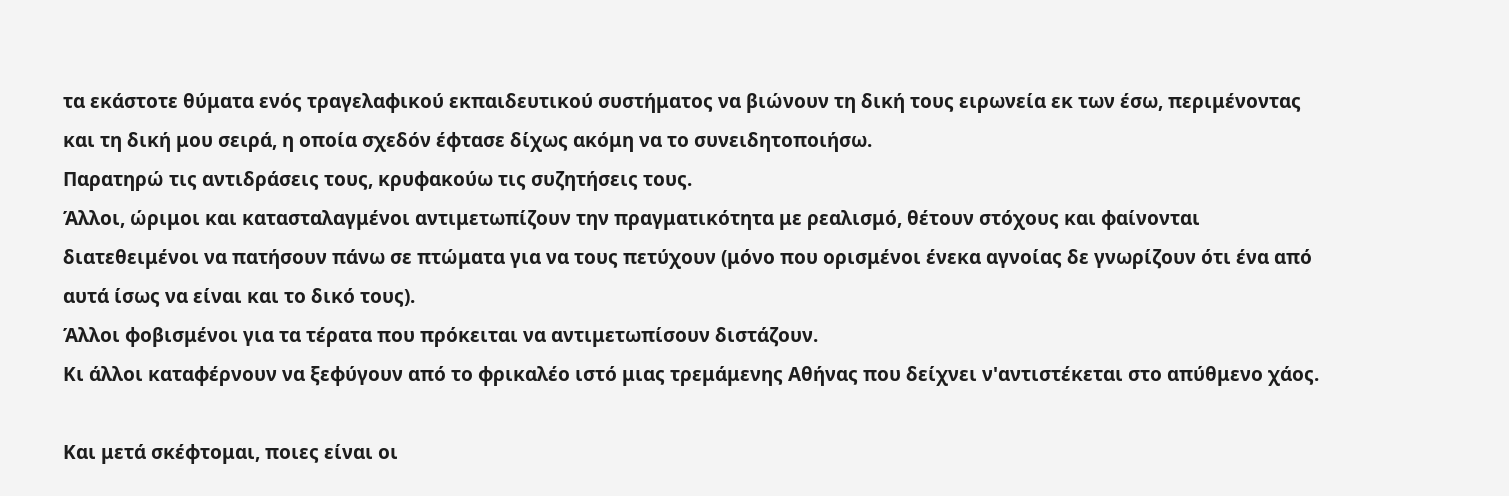τα εκάστοτε θύματα ενός τραγελαφικού εκπαιδευτικού συστήματος να βιώνουν τη δική τους ειρωνεία εκ των έσω, περιμένοντας και τη δική μου σειρά, η οποία σχεδόν έφτασε δίχως ακόμη να το συνειδητοποιήσω.
Παρατηρώ τις αντιδράσεις τους, κρυφακούω τις συζητήσεις τους.
Άλλοι, ώριμοι και κατασταλαγμένοι αντιμετωπίζουν την πραγματικότητα με ρεαλισμό, θέτουν στόχους και φαίνονται διατεθειμένοι να πατήσουν πάνω σε πτώματα για να τους πετύχουν (μόνο που ορισμένοι ένεκα αγνοίας δε γνωρίζουν ότι ένα από αυτά ίσως να είναι και το δικό τους).
Άλλοι φοβισμένοι για τα τέρατα που πρόκειται να αντιμετωπίσουν διστάζουν.
Κι άλλοι καταφέρνουν να ξεφύγουν από το φρικαλέο ιστό μιας τρεμάμενης Αθήνας που δείχνει ν'αντιστέκεται στο απύθμενο χάος.

Και μετά σκέφτομαι, ποιες είναι οι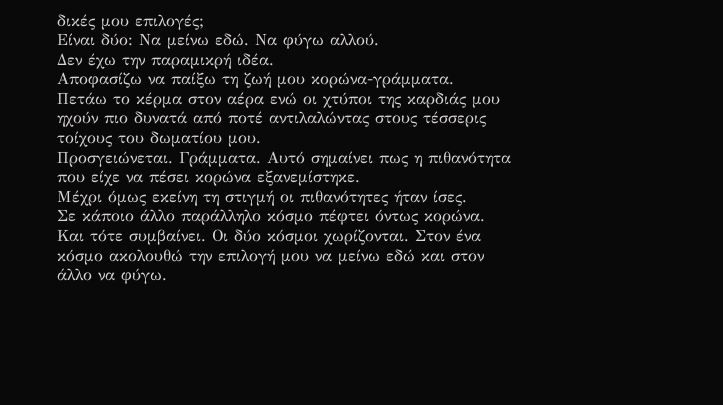δικές μου επιλογές;
Είναι δύο: Να μείνω εδώ. Να φύγω αλλού.
Δεν έχω την παραμικρή ιδέα.
Αποφασίζω να παίξω τη ζωή μου κορώνα-γράμματα.
Πετάω το κέρμα στον αέρα ενώ οι χτύποι της καρδιάς μου ηχούν πιο δυνατά από ποτέ αντιλαλώντας στους τέσσερις τοίχους του δωματίου μου.
Προσγειώνεται. Γράμματα. Αυτό σημαίνει πως η πιθανότητα που είχε να πέσει κορώνα εξανεμίστηκε.
Μέχρι όμως εκείνη τη στιγμή οι πιθανότητες ήταν ίσες.
Σε κάποιο άλλο παράλληλο κόσμο πέφτει όντως κορώνα. Και τότε συμβαίνει. Οι δύο κόσμοι χωρίζονται. Στον ένα κόσμο ακολουθώ την επιλογή μου να μείνω εδώ και στον άλλο να φύγω.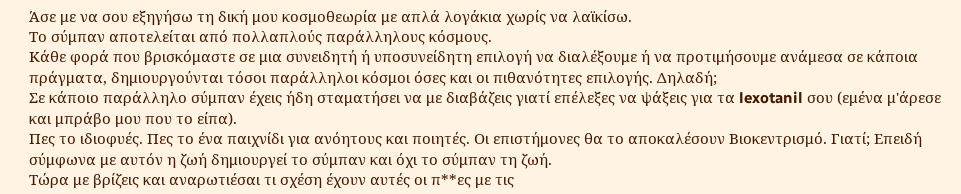Άσε με να σου εξηγήσω τη δική μου κοσμοθεωρία με απλά λογάκια χωρίς να λαϊκίσω.
Το σύμπαν αποτελείται από πολλαπλούς παράλληλους κόσμους.
Κάθε φορά που βρισκόμαστε σε μια συνειδητή ή υποσυνείδητη επιλογή να διαλέξουμε ή να προτιμήσουμε ανάμεσα σε κάποια πράγματα, δημιουργούνται τόσοι παράλληλοι κόσμοι όσες και οι πιθανότητες επιλογής. Δηλαδή;
Σε κάποιο παράλληλο σύμπαν έχεις ήδη σταματήσει να με διαβάζεις γιατί επέλεξες να ψάξεις για τα lexotanil σου (εμένα μ'άρεσε και μπράβο μου που το είπα).
Πες το ιδιοφυές. Πες το ένα παιχνίδι για ανόητους και ποιητές. Οι επιστήμονες θα το αποκαλέσουν Βιοκεντρισμό. Γιατί; Επειδή σύμφωνα με αυτόν η ζωή δημιουργεί το σύμπαν και όχι το σύμπαν τη ζωή.
Τώρα με βρίζεις και αναρωτιέσαι τι σχέση έχουν αυτές οι π**ες με τις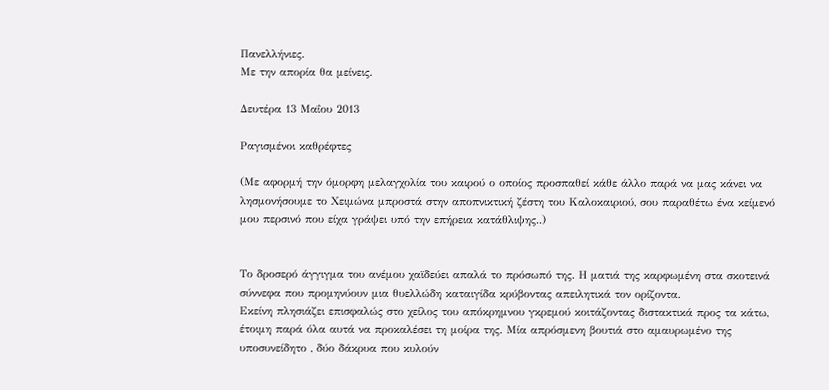Πανελλήνιες.
Με την απορία θα μείνεις.

Δευτέρα 13 Μαΐου 2013

Ραγισμένοι καθρέφτες

(Με αφορμή την όμορφη μελαγχολία του καιρού ο οποίος προσπαθεί κάθε άλλο παρά να μας κάνει να λησμονήσουμε το Χειμώνα μπροστά στην αποπνικτική ζέστη του Καλοκαιριού, σου παραθέτω ένα κείμενό μου περσινό που είχα γράψει υπό την επήρεια κατάθλιψης..)


Το δροσερό άγγιγμα του ανέμου χαϊδεύει απαλά το πρόσωπό της. Η ματιά της καρφωμένη στα σκοτεινά σύννεφα που προμηνύουν μια θυελλώδη καταιγίδα κρύβοντας απειλητικά τον ορίζοντα.
Εκείνη πλησιάζει επισφαλώς στο χείλος του απόκρημνου γκρεμού κοιτάζοντας διστακτικά προς τα κάτω, έτοιμη παρά όλα αυτά να προκαλέσει τη μοίρα της. Μία απρόσμενη βουτιά στο αμαυρωμένο της υποσυνείδητο , δύο δάκρυα που κυλούν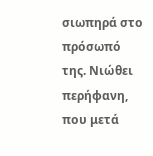σιωπηρά στο πρόσωπό της. Νιώθει περήφανη, που μετά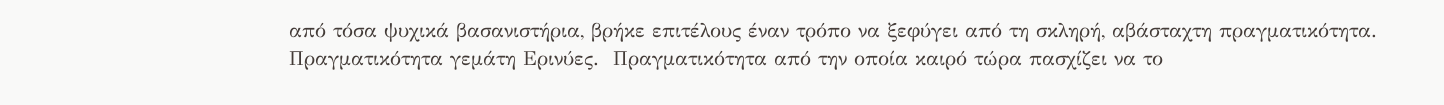από τόσα ψυχικά βασανιστήρια, βρήκε επιτέλους έναν τρόπο να ξεφύγει από τη σκληρή, αβάσταχτη πραγματικότητα. Πραγματικότητα γεμάτη Ερινύες.  Πραγματικότητα από την οποία καιρό τώρα πασχίζει να το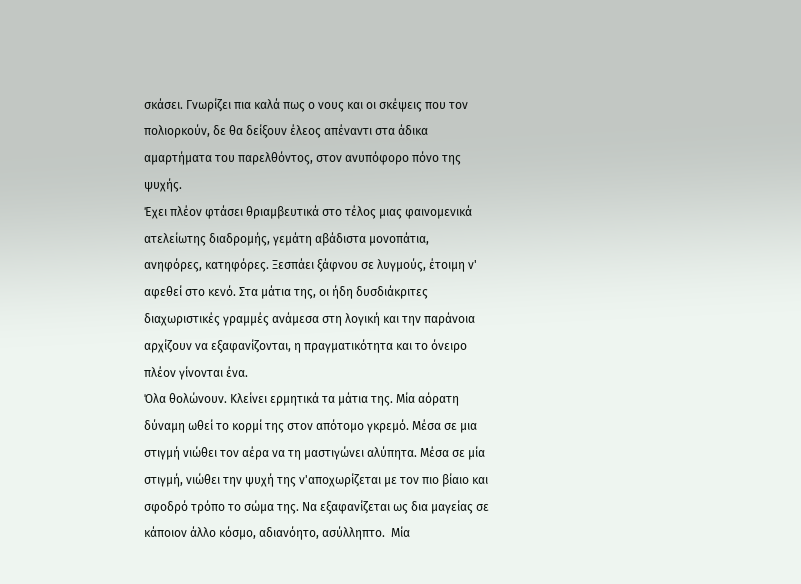σκάσει. Γνωρίζει πια καλά πως ο νους και οι σκέψεις που τον πολιορκούν, δε θα δείξουν έλεος απέναντι στα άδικα αμαρτήματα του παρελθόντος, στον ανυπόφορο πόνο της ψυχής.
Έχει πλέον φτάσει θριαμβευτικά στο τέλος μιας φαινομενικά ατελείωτης διαδρομής, γεμάτη αβάδιστα μονοπάτια, ανηφόρες, κατηφόρες. Ξεσπάει ξάφνου σε λυγμούς, έτοιμη ν' αφεθεί στο κενό. Στα μάτια της, οι ήδη δυσδιάκριτες διαχωριστικές γραμμές ανάμεσα στη λογική και την παράνοια αρχίζουν να εξαφανίζονται, η πραγματικότητα και το όνειρο πλέον γίνονται ένα.
Όλα θολώνουν. Κλείνει ερμητικά τα μάτια της. Μία αόρατη δύναμη ωθεί το κορμί της στον απότομο γκρεμό. Μέσα σε μια στιγμή νιώθει τον αέρα να τη μαστιγώνει αλύπητα. Μέσα σε μία στιγμή, νιώθει την ψυχή της ν'αποχωρίζεται με τον πιο βίαιο και σφοδρό τρόπο το σώμα της. Να εξαφανίζεται ως δια μαγείας σε κάποιον άλλο κόσμο, αδιανόητο, ασύλληπτο.  Μία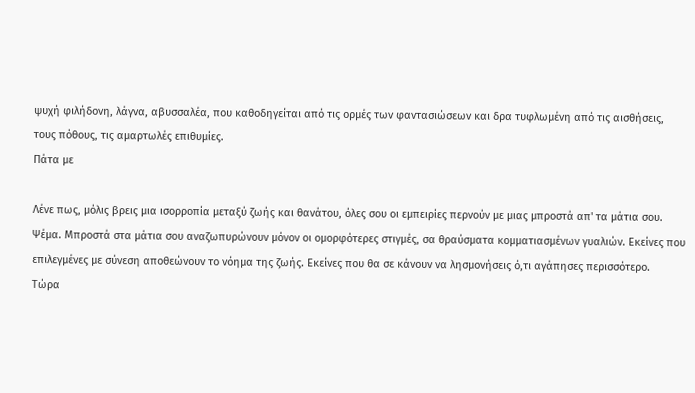ψυχή φιλήδονη, λάγνα, αβυσσαλέα, που καθοδηγείται από τις ορμές των φαντασιώσεων και δρα τυφλωμένη από τις αισθήσεις, τους πόθους, τις αμαρτωλές επιθυμίες.
Πάτα με

Λένε πως, μόλις βρεις μια ισορροπία μεταξύ ζωής και θανάτου, όλες σου οι εμπειρίες περνούν με μιας μπροστά απ' τα μάτια σου. Ψέμα. Μπροστά στα μάτια σου αναζωπυρώνουν μόνον οι ομορφότερες στιγμές, σα θραύσματα κομματιασμένων γυαλιών. Εκείνες που επιλεγμένες με σύνεση αποθεώνουν το νόημα της ζωής. Εκείνες που θα σε κάνουν να λησμονήσεις ό,τι αγάπησες περισσότερο.
Τώρα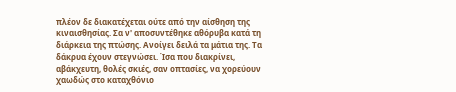πλέον δε διακατέχεται ούτε από την αίσθηση της κιναισθησίας. Σα ν' αποσυντέθηκε αθόρυβα κατά τη διάρκεια της πτώσης. Ανοίγει δειλά τα μάτια της. Τα δάκρυα έχουν στεγνώσει. Ίσα που διακρίνει, αβάκχευτη, θολές σκιές, σαν οπτασίες, να χορεύουν χαωδώς στο καταχθόνιο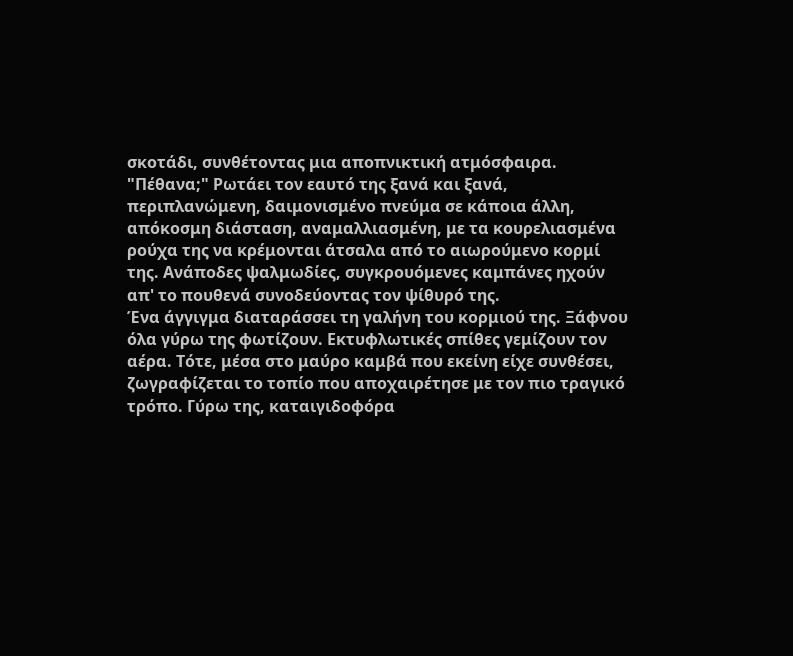σκοτάδι, συνθέτοντας μια αποπνικτική ατμόσφαιρα.
"Πέθανα;" Ρωτάει τον εαυτό της ξανά και ξανά, περιπλανώμενη, δαιμονισμένο πνεύμα σε κάποια άλλη, απόκοσμη διάσταση, αναμαλλιασμένη, με τα κουρελιασμένα ρούχα της να κρέμονται άτσαλα από το αιωρούμενο κορμί της. Ανάποδες ψαλμωδίες, συγκρουόμενες καμπάνες ηχούν απ' το πουθενά συνοδεύοντας τον ψίθυρό της.
Ένα άγγιγμα διαταράσσει τη γαλήνη του κορμιού της. Ξάφνου όλα γύρω της φωτίζουν. Εκτυφλωτικές σπίθες γεμίζουν τον αέρα. Τότε, μέσα στο μαύρο καμβά που εκείνη είχε συνθέσει, ζωγραφίζεται το τοπίο που αποχαιρέτησε με τον πιο τραγικό τρόπο. Γύρω της, καταιγιδοφόρα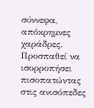σύννεφα, απόκρημνες χαράδρες. Προσπαθεί να ισορροπήσει πισοπατώντας στις ανισόπεδες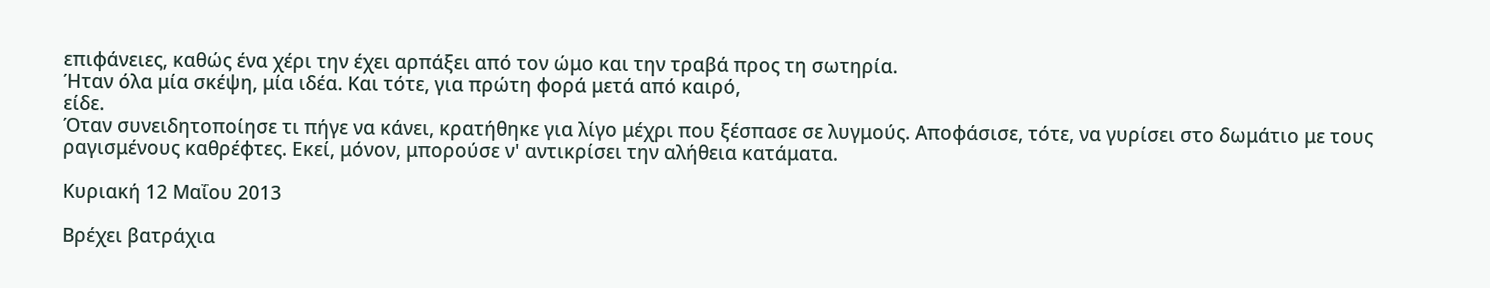επιφάνειες, καθώς ένα χέρι την έχει αρπάξει από τον ώμο και την τραβά προς τη σωτηρία.
Ήταν όλα μία σκέψη, μία ιδέα. Και τότε, για πρώτη φορά μετά από καιρό,
είδε.
Όταν συνειδητοποίησε τι πήγε να κάνει, κρατήθηκε για λίγο μέχρι που ξέσπασε σε λυγμούς. Αποφάσισε, τότε, να γυρίσει στο δωμάτιο με τους ραγισμένους καθρέφτες. Εκεί, μόνον, μπορούσε ν' αντικρίσει την αλήθεια κατάματα.

Κυριακή 12 Μαΐου 2013

Βρέχει βατράχια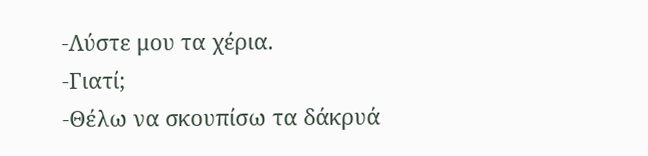-Λύστε μου τα χέρια.
-Γιατί;
-Θέλω να σκουπίσω τα δάκρυά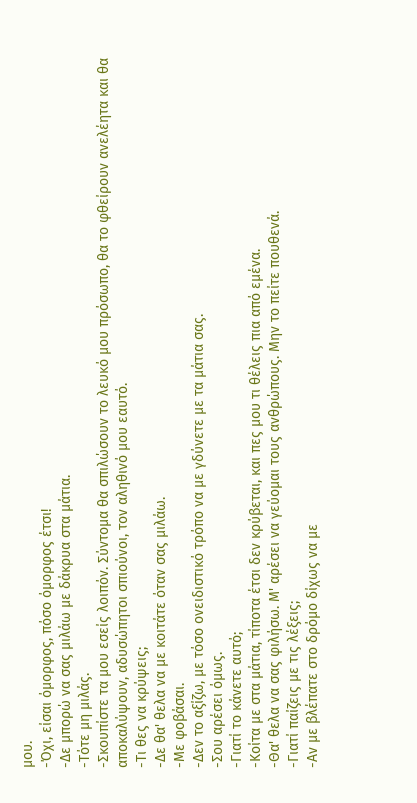μου.
-Όχι, είσαι όμορφος, πόσο όμορφος έτσι!
-Δε μπορώ να σας μιλάω με δάκρυα στα μάτια.
-Τότε μη μιλάς.
-Σκουπίστε τα μου εσείς λοιπόν. Σύντομα θα σπιλώσουν το λευκό μου πρόσωπο, θα το φθείρουν ανελέητα και θα αποκαλύψουν, αδυσώπητοι σπιούνοι, τον αληθινό μου εαυτό.
-Τι θες να κρύψεις;
-Δε θα' θελα να με κοιτάτε όταν σας μιλάω.
-Με φοβάσαι.
-Δεν το αξίζω, με τόσο ονειδιστικό τρόπο να με γδύνετε με τα μάτια σας.
-Σου αρέσει όμως.
-Γιατί το κάνετε αυτό;
-Κοίτα με στα μάτια, τίποτα έτσι δεν κρύβεται, και πες μου τι θέλεις πια από εμένα.
-Θα' θελα να σας φιλήσω. Μ' αρέσει να γεύομαι τους ανθρώπους. Μην το πείτε πουθενά.
-Γιατί παίζεις με τις λέξεις;
-Αν με βλέπατε στο δρόμο δίχως να με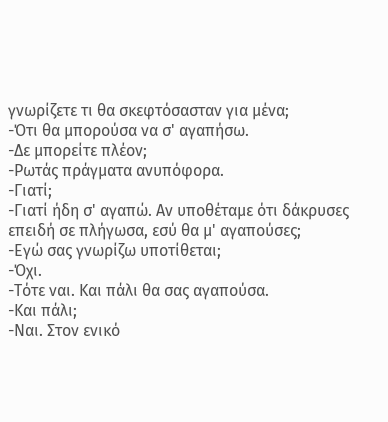γνωρίζετε τι θα σκεφτόσασταν για μένα;
-Ότι θα μπορούσα να σ' αγαπήσω.
-Δε μπορείτε πλέον;
-Ρωτάς πράγματα ανυπόφορα.
-Γιατί;
-Γιατί ήδη σ' αγαπώ. Αν υποθέταμε ότι δάκρυσες επειδή σε πλήγωσα, εσύ θα μ' αγαπούσες;
-Εγώ σας γνωρίζω υποτίθεται;
-Όχι.
-Τότε ναι. Και πάλι θα σας αγαπούσα.
-Και πάλι;
-Ναι. Στον ενικό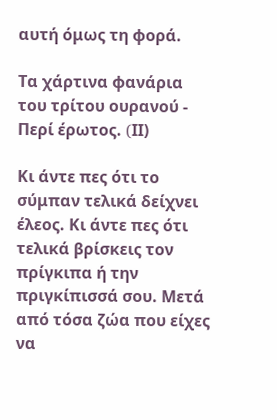αυτή όμως τη φορά.

Τα χάρτινα φανάρια του τρίτου ουρανού - Περί έρωτος. (IΙ)

Κι άντε πες ότι το σύμπαν τελικά δείχνει έλεος. Κι άντε πες ότι τελικά βρίσκεις τον πρίγκιπα ή την πριγκίπισσά σου. Μετά από τόσα ζώα που είχες να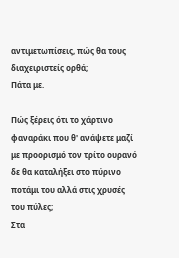αντιμετωπίσεις, πώς θα τους διαχειριστείς ορθά;
Πάτα με.

Πώς ξέρεις ότι το χάρτινο φαναράκι που θ' ανάψετε μαζί με προορισμό τον τρίτο ουρανό δε θα καταλήξει στο πύρινο ποτάμι του αλλά στις χρυσές του πύλες;
Στα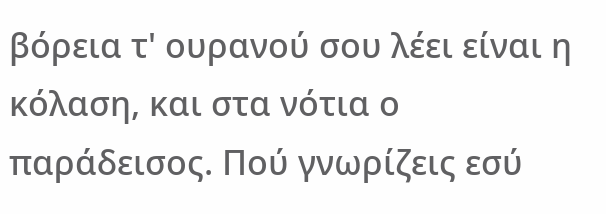βόρεια τ' ουρανού σου λέει είναι η κόλαση, και στα νότια ο παράδεισος. Πού γνωρίζεις εσύ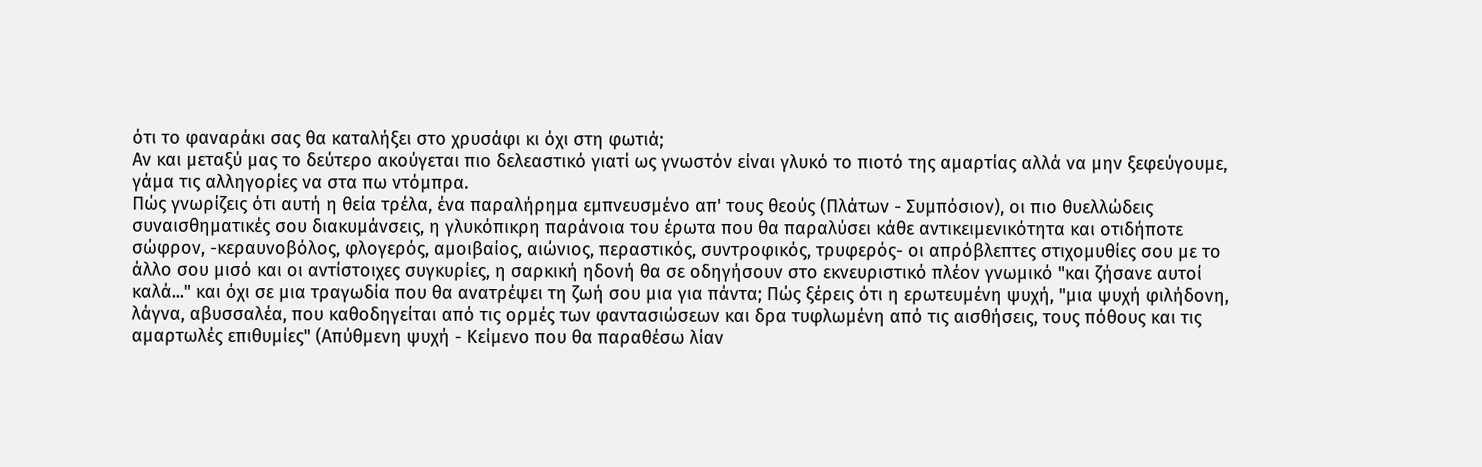ότι το φαναράκι σας θα καταλήξει στο χρυσάφι κι όχι στη φωτιά;
Αν και μεταξύ μας το δεύτερο ακούγεται πιο δελεαστικό γιατί ως γνωστόν είναι γλυκό το πιοτό της αμαρτίας αλλά να μην ξεφεύγουμε, γάμα τις αλληγορίες να στα πω ντόμπρα.
Πώς γνωρίζεις ότι αυτή η θεία τρέλα, ένα παραλήρημα εμπνευσμένο απ' τους θεούς (Πλάτων - Συμπόσιον), οι πιο θυελλώδεις συναισθηματικές σου διακυμάνσεις, η γλυκόπικρη παράνοια του έρωτα που θα παραλύσει κάθε αντικειμενικότητα και οτιδήποτε σώφρον, -κεραυνοβόλος, φλογερός, αμοιβαίος, αιώνιος, περαστικός, συντροφικός, τρυφερός- οι απρόβλεπτες στιχομυθίες σου με το άλλο σου μισό και οι αντίστοιχες συγκυρίες, η σαρκική ηδονή θα σε οδηγήσουν στο εκνευριστικό πλέον γνωμικό "και ζήσανε αυτοί καλά..." και όχι σε μια τραγωδία που θα ανατρέψει τη ζωή σου μια για πάντα; Πώς ξέρεις ότι η ερωτευμένη ψυχή, "μια ψυχή φιλήδονη, λάγνα, αβυσσαλέα, που καθοδηγείται από τις ορμές των φαντασιώσεων και δρα τυφλωμένη από τις αισθήσεις, τους πόθους και τις αμαρτωλές επιθυμίες" (Απύθμενη ψυχή - Κείμενο που θα παραθέσω λίαν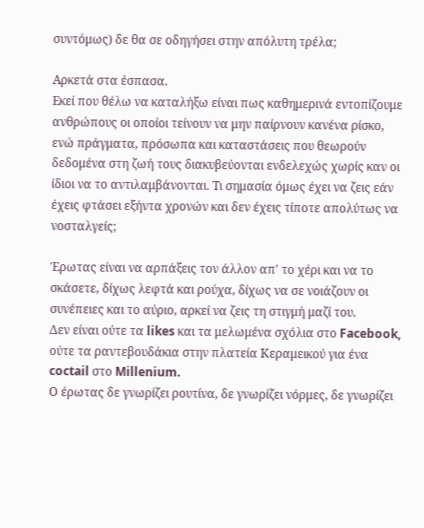συντόμως) δε θα σε οδηγήσει στην απόλυτη τρέλα;

Αρκετά στα έσπασα.
Εκεί που θέλω να καταλήξω είναι πως καθημερινά εντοπίζουμε ανθρώπους οι οποίοι τείνουν να μην παίρνουν κανένα ρίσκο, ενώ πράγματα, πρόσωπα και καταστάσεις που θεωρούν δεδομένα στη ζωή τους διακυβεύονται ενδελεχώς χωρίς καν οι ίδιοι να το αντιλαμβάνονται. Τι σημασία όμως έχει να ζεις εάν έχεις φτάσει εξήντα χρονών και δεν έχεις τίποτε απολύτως να νοσταλγείς;

Έρωτας είναι να αρπάξεις τον άλλον απ' το χέρι και να το σκάσετε, δίχως λεφτά και ρούχα, δίχως να σε νοιάζουν οι συνέπειες και το αύριο, αρκεί να ζεις τη στιγμή μαζί του.
Δεν είναι ούτε τα likes και τα μελωμένα σχόλια στο Facebook, ούτε τα ραντεβουδάκια στην πλατεία Κεραμεικού για ένα coctail στο Millenium.
Ο έρωτας δε γνωρίζει ρουτίνα, δε γνωρίζει νόρμες, δε γνωρίζει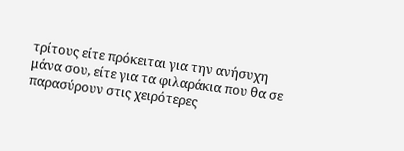τρίτους είτε πρόκειται για την ανήσυχη μάνα σου, είτε για τα φιλαράκια που θα σε παρασύρουν στις χειρότερες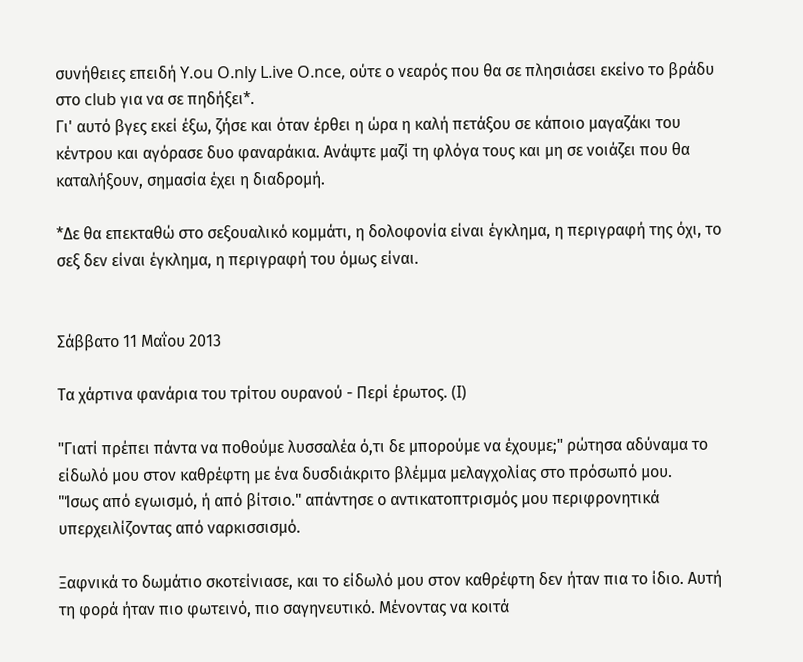συνήθειες επειδή Y.ou O.nly L.ive O.nce, ούτε ο νεαρός που θα σε πλησιάσει εκείνο το βράδυ στο club για να σε πηδήξει*.
Γι' αυτό βγες εκεί έξω, ζήσε και όταν έρθει η ώρα η καλή πετάξου σε κάποιο μαγαζάκι του κέντρου και αγόρασε δυο φαναράκια. Ανάψτε μαζί τη φλόγα τους και μη σε νοιάζει που θα καταλήξουν, σημασία έχει η διαδρομή.

*Δε θα επεκταθώ στο σεξουαλικό κομμάτι, η δολοφονία είναι έγκλημα, η περιγραφή της όχι, το σεξ δεν είναι έγκλημα, η περιγραφή του όμως είναι.


Σάββατο 11 Μαΐου 2013

Τα χάρτινα φανάρια του τρίτου ουρανού - Περί έρωτος. (I)

"Γιατί πρέπει πάντα να ποθούμε λυσσαλέα ό,τι δε μπορούμε να έχουμε;" ρώτησα αδύναμα το είδωλό μου στον καθρέφτη με ένα δυσδιάκριτο βλέμμα μελαγχολίας στο πρόσωπό μου.
"Ίσως από εγωισμό, ή από βίτσιο." απάντησε ο αντικατοπτρισμός μου περιφρονητικά υπερχειλίζοντας από ναρκισσισμό.

Ξαφνικά το δωμάτιο σκοτείνιασε, και το είδωλό μου στον καθρέφτη δεν ήταν πια το ίδιο. Αυτή τη φορά ήταν πιο φωτεινό, πιο σαγηνευτικό. Μένοντας να κοιτά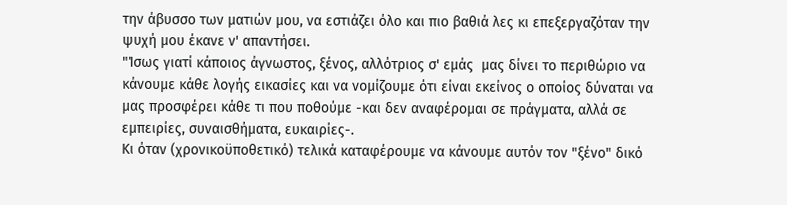την άβυσσο των ματιών μου, να εστιάζει όλο και πιο βαθιά λες κι επεξεργαζόταν την ψυχή μου έκανε ν' απαντήσει.
"Ίσως γιατί κάποιος άγνωστος, ξένος, αλλότριος σ' εμάς  μας δίνει το περιθώριο να κάνουμε κάθε λογής εικασίες και να νομίζουμε ότι είναι εκείνος ο οποίος δύναται να μας προσφέρει κάθε τι που ποθούμε -και δεν αναφέρομαι σε πράγματα, αλλά σε εμπειρίες, συναισθήματα, ευκαιρίες-.
Κι όταν (χρονικοϋποθετικό) τελικά καταφέρουμε να κάνουμε αυτόν τον "ξένο" δικό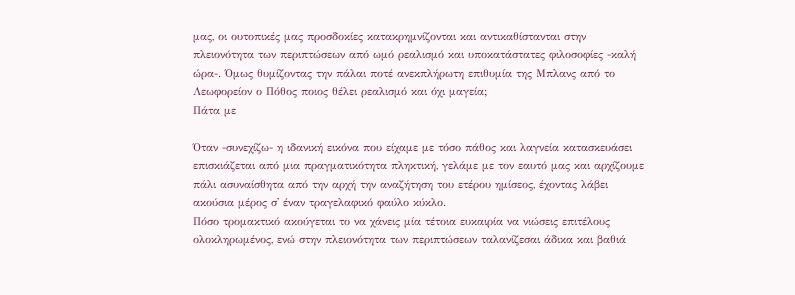μας, οι ουτοπικές μας προσδοκίες κατακρημνίζονται και αντικαθίστανται στην πλειονότητα των περιπτώσεων από ωμό ρεαλισμό και υποκατάστατες φιλοσοφίες -καλή ώρα-. Όμως θυμίζοντας την πάλαι ποτέ ανεκπλήρωτη επιθυμία της Μπλανς από το Λεωφορείον ο Πόθος ποιος θέλει ρεαλισμό και όχι μαγεία;
Πάτα με

Όταν -συνεχίζω- η ιδανική εικόνα που είχαμε με τόσο πάθος και λαγνεία κατασκευάσει επισκιάζεται από μια πραγματικότητα πληκτική, γελάμε με τον εαυτό μας και αρχίζουμε πάλι ασυναίσθητα από την αρχή την αναζήτηση του ετέρου ημίσεος, έχοντας λάβει ακούσια μέρος σ' έναν τραγελαφικό φαύλο κύκλο.
Πόσο τρομακτικό ακούγεται το να χάνεις μία τέτοια ευκαιρία να νιώσεις επιτέλους ολοκληρωμένος, ενώ στην πλειονότητα των περιπτώσεων ταλανίζεσαι άδικα και βαθιά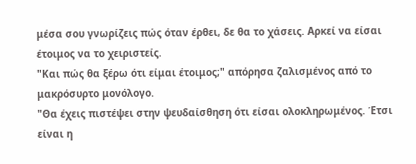μέσα σου γνωρίζεις πώς όταν έρθει, δε θα το χάσεις. Αρκεί να είσαι έτοιμος να το χειριστείς.
"Και πώς θα ξέρω ότι είμαι έτοιμος;" απόρησα ζαλισμένος από το μακρόσυρτο μονόλογο.
"Θα έχεις πιστέψει στην ψευδαίσθηση ότι είσαι ολοκληρωμένος. Έτσι είναι η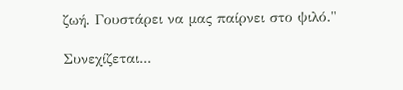ζωή. Γουστάρει να μας παίρνει στο ψιλό."

Συνεχίζεται...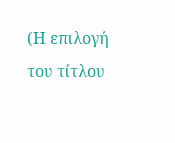(Η επιλογή του τίτλου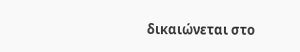δικαιώνεται στο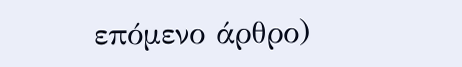επόμενο άρθρο)